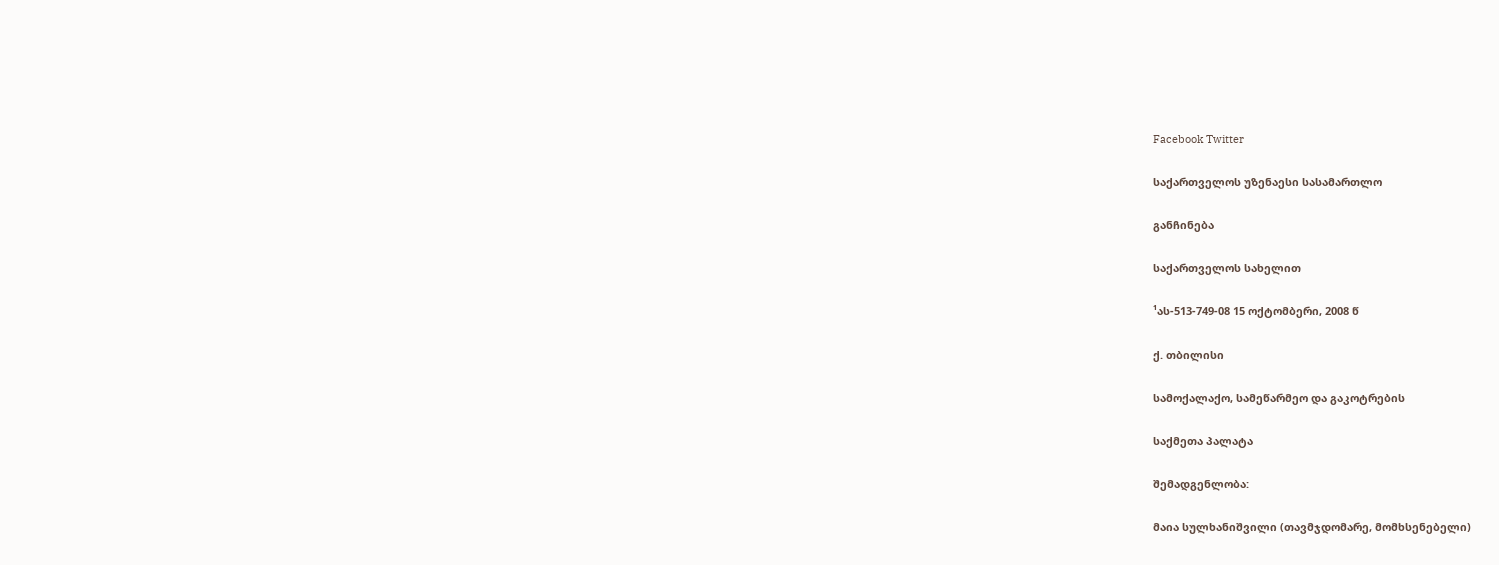Facebook Twitter

საქართველოს უზენაესი სასამართლო

განჩინება

საქართველოს სახელით

¹ას-513-749-08 15 ოქტომბერი, 2008 წ

ქ. თბილისი

სამოქალაქო, სამეწარმეო და გაკოტრების

საქმეთა პალატა

შემადგენლობა:

მაია სულხანიშვილი (თავმჯდომარე, მომხსენებელი)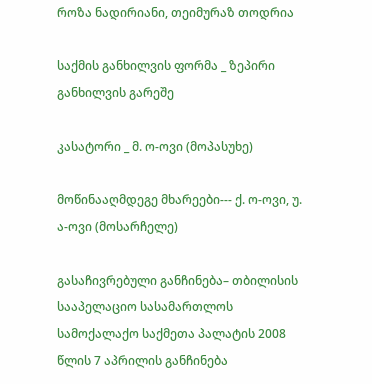როზა ნადირიანი, თეიმურაზ თოდრია

საქმის განხილვის ფორმა _ ზეპირი განხილვის გარეშე

კასატორი _ მ. ო-ოვი (მოპასუხე)

მოწინააღმდეგე მხარეები--- ქ. ო-ოვი, უ. ა-ოვი (მოსარჩელე)

გასაჩივრებული განჩინება– თბილისის სააპელაციო სასამართლოს სამოქალაქო საქმეთა პალატის 2008 წლის 7 აპრილის განჩინება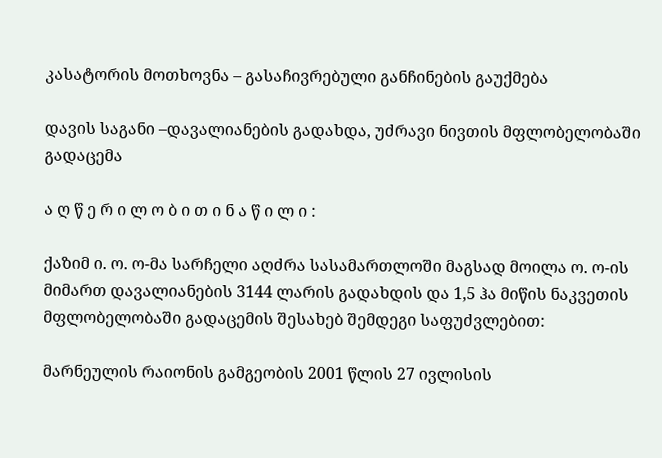კასატორის მოთხოვნა – გასაჩივრებული განჩინების გაუქმება

დავის საგანი –დავალიანების გადახდა, უძრავი ნივთის მფლობელობაში გადაცემა

ა ღ წ ე რ ი ლ ო ბ ი თ ი ნ ა წ ი ლ ი :

ქაზიმ ი. ო. ო-მა სარჩელი აღძრა სასამართლოში მაგსად მოილა ო. ო-ის მიმართ დავალიანების 3144 ლარის გადახდის და 1,5 ჰა მიწის ნაკვეთის მფლობელობაში გადაცემის შესახებ შემდეგი საფუძვლებით:

მარნეულის რაიონის გამგეობის 2001 წლის 27 ივლისის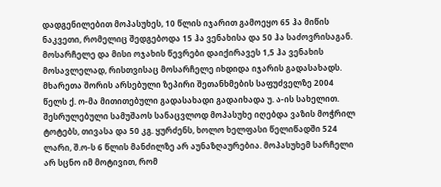დადგენილებით მოპასუხეს, 10 წლის იჯარით გამოეყო 65 ჰა მიწის ნაკვეთი, რომელიც შედგებოდა 15 ჰა ვენახისა და 50 ჰა საძოვრისაგან. მოსარჩელე და მისი ოჯახის წევრები დაიქირავეს 1,5 ჰა ვენახის მოსავლელად, რისთვისაც მოსარჩელე იხდიდა იჯარის გადასახადს. მხარეთა შორის არსებული ზეპირი შეთანხმების საფუძველზე 2004 წელს ქ. ო-მა მითითებული გადასახადი გადაიხადა უ. ა-ის სახელით. შესრულებული სამუშაოს სანაცვლოდ მოპასუხე იღებდა ვაზის მოჭრილ ტოტებს, თივასა და 50 კგ. ყურძენს, ხოლო ხელფასი წელიწადში 524 ლარი, შ.ო-ს 6 წლის მანძილზე არ აუნაზღაურებია. მოპასუხემ სარჩელი არ სცნო იმ მოტივით, რომ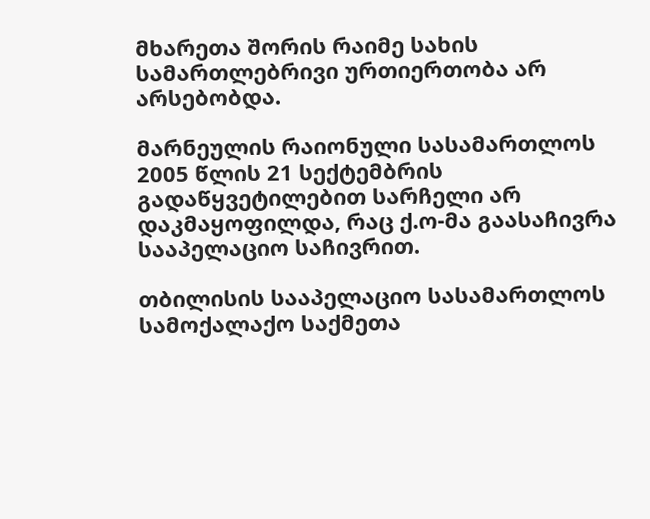მხარეთა შორის რაიმე სახის სამართლებრივი ურთიერთობა არ არსებობდა.

მარნეულის რაიონული სასამართლოს 2005 წლის 21 სექტემბრის გადაწყვეტილებით სარჩელი არ დაკმაყოფილდა, რაც ქ.ო-მა გაასაჩივრა სააპელაციო საჩივრით.

თბილისის სააპელაციო სასამართლოს სამოქალაქო საქმეთა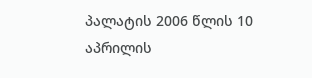პალატის 2006 წლის 10 აპრილის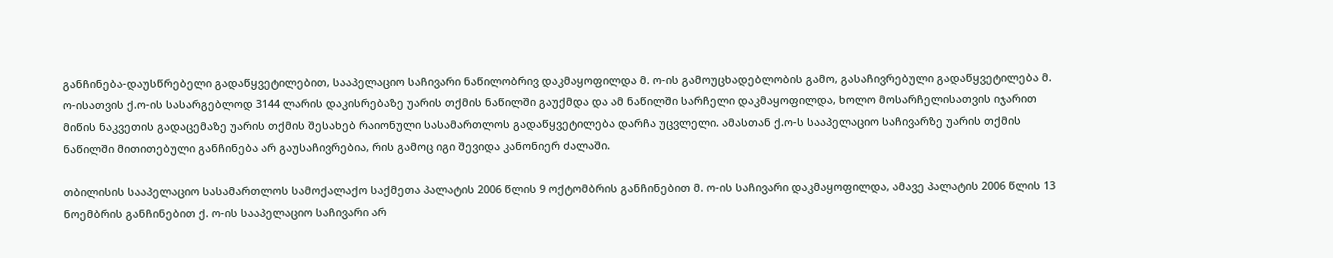განჩინება-დაუსწრებელი გადაწყვეტილებით, სააპელაციო საჩივარი ნაწილობრივ დაკმაყოფილდა მ. ო-ის გამოუცხადებლობის გამო, გასაჩივრებული გადაწყვეტილება მ. ო-ისათვის ქ.ო-ის სასარგებლოდ 3144 ლარის დაკისრებაზე უარის თქმის ნაწილში გაუქმდა და ამ ნაწილში სარჩელი დაკმაყოფილდა, ხოლო მოსარჩელისათვის იჯარით მიწის ნაკვეთის გადაცემაზე უარის თქმის შესახებ რაიონული სასამართლოს გადაწყვეტილება დარჩა უცვლელი. ამასთან ქ.ო-ს სააპელაციო საჩივარზე უარის თქმის ნაწილში მითითებული განჩინება არ გაუსაჩივრებია, რის გამოც იგი შევიდა კანონიერ ძალაში.

თბილისის სააპელაციო სასამართლოს სამოქალაქო საქმეთა პალატის 2006 წლის 9 ოქტომბრის განჩინებით მ. ო-ის საჩივარი დაკმაყოფილდა, ამავე პალატის 2006 წლის 13 ნოემბრის განჩინებით ქ. ო-ის სააპელაციო საჩივარი არ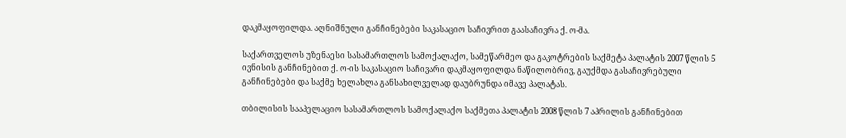დაკმაყოფილდა. აღნიშნული განჩინებები საკასაციო საჩივრით გაასაჩივრა ქ. ო-მა.

საქართველოს უზენაესი სასამართლოს სამოქალაქო, სამეწარმეო და გაკოტრების საქმეტა პალატის 2007 წლის 5 ივნისის განჩინებით ქ. ო-ის საკასაციო საჩივარი დაკმაყოფილდა ნაწილობრივ, გაუქმდა გასაჩივრებული განჩინებები და საქმე ხელახლა განსახილველად დაუბრუნდა იმავე პალატას.

თბილისის სააპელაციო სასამართლოს სამოქალაქო საქმეთა პალატის 2008 წლის 7 აპრილის განჩინებით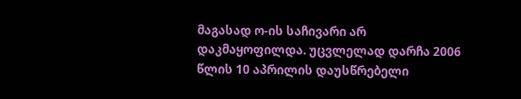მაგასად ო-ის საჩივარი არ დაკმაყოფილდა. უცვლელად დარჩა 2006 წლის 10 აპრილის დაუსწრებელი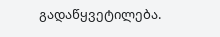გადაწყვეტილება.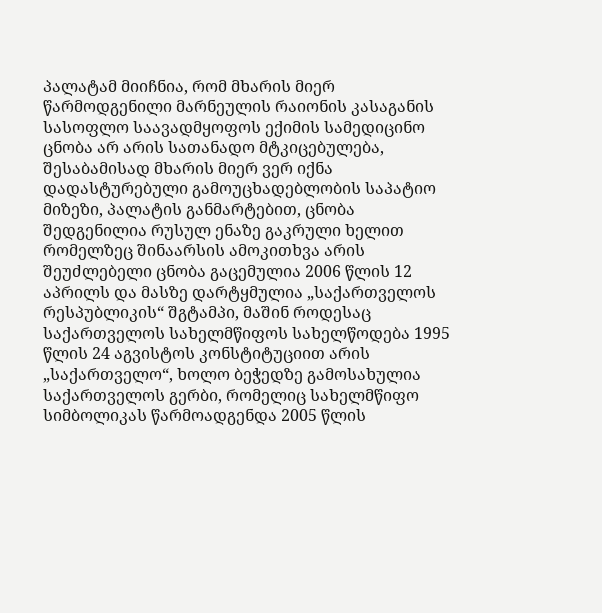პალატამ მიიჩნია, რომ მხარის მიერ წარმოდგენილი მარნეულის რაიონის კასაგანის სასოფლო საავადმყოფოს ექიმის სამედიცინო ცნობა არ არის სათანადო მტკიცებულება, შესაბამისად მხარის მიერ ვერ იქნა დადასტურებული გამოუცხადებლობის საპატიო მიზეზი, პალატის განმარტებით, ცნობა შედგენილია რუსულ ენაზე გაკრული ხელით რომელზეც შინაარსის ამოკითხვა არის შეუძლებელი ცნობა გაცემულია 2006 წლის 12 აპრილს და მასზე დარტყმულია „საქართველოს რესპუბლიკის“ შგტამპი, მაშინ როდესაც საქართველოს სახელმწიფოს სახელწოდება 1995 წლის 24 აგვისტოს კონსტიტუციით არის „საქართველო“, ხოლო ბეჭედზე გამოსახულია საქართველოს გერბი, რომელიც სახელმწიფო სიმბოლიკას წარმოადგენდა 2005 წლის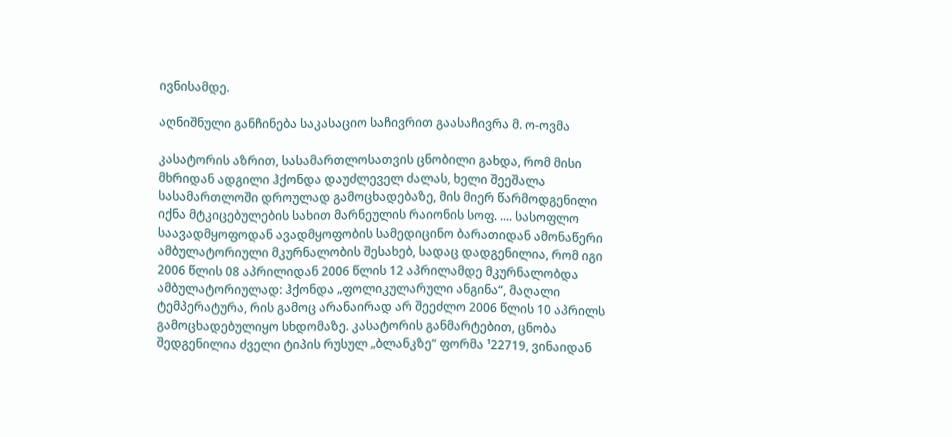ივნისამდე.

აღნიშნული განჩინება საკასაციო საჩივრით გაასაჩივრა მ. ო-ოვმა

კასატორის აზრით, სასამართლოსათვის ცნობილი გახდა, რომ მისი მხრიდან ადგილი ჰქონდა დაუძლეველ ძალას, ხელი შეეშალა სასამართლოში დროულად გამოცხადებაზე, მის მიერ წარმოდგენილი იქნა მტკიცებულების სახით მარნეულის რაიონის სოფ. .... სასოფლო საავადმყოფოდან ავადმყოფობის სამედიცინო ბარათიდან ამონაწერი ამბულატორიული მკურნალობის შესახებ, სადაც დადგენილია, რომ იგი 2006 წლის 08 აპრილიდან 2006 წლის 12 აპრილამდე მკურნალობდა ამბულატორიულად: ჰქონდა „ფოლიკულარული ანგინა“, მაღალი ტემპერატურა, რის გამოც არანაირად არ შეეძლო 2006 წლის 10 აპრილს გამოცხადებულიყო სხდომაზე. კასატორის განმარტებით, ცნობა შედგენილია ძველი ტიპის რუსულ „ბლანკზე“ ფორმა ¹22719, ვინაიდან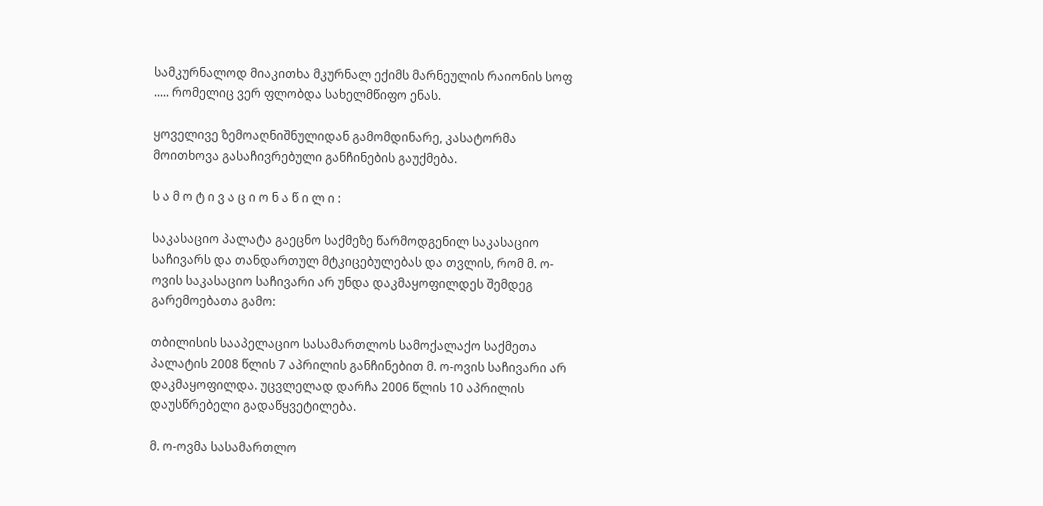სამკურნალოდ მიაკითხა მკურნალ ექიმს მარნეულის რაიონის სოფ ..... რომელიც ვერ ფლობდა სახელმწიფო ენას.

ყოველივე ზემოაღნიშნულიდან გამომდინარე, კასატორმა მოითხოვა გასაჩივრებული განჩინების გაუქმება.

ს ა მ ო ტ ი ვ ა ც ი ო ნ ა წ ი ლ ი :

საკასაციო პალატა გაეცნო საქმეზე წარმოდგენილ საკასაციო საჩივარს და თანდართულ მტკიცებულებას და თვლის, რომ მ. ო-ოვის საკასაციო საჩივარი არ უნდა დაკმაყოფილდეს შემდეგ გარემოებათა გამო:

თბილისის სააპელაციო სასამართლოს სამოქალაქო საქმეთა პალატის 2008 წლის 7 აპრილის განჩინებით მ. ო-ოვის საჩივარი არ დაკმაყოფილდა. უცვლელად დარჩა 2006 წლის 10 აპრილის დაუსწრებელი გადაწყვეტილება.

მ. ო-ოვმა სასამართლო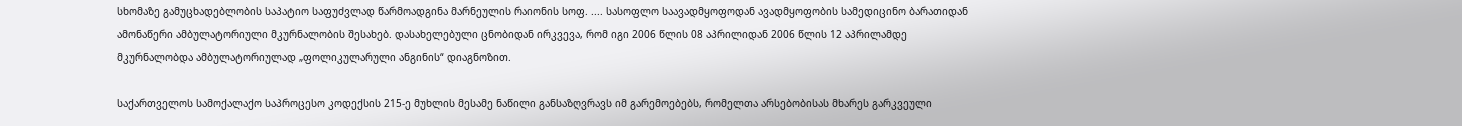სხომაზე გამუცხადებლობის საპატიო საფუძვლად წარმოადგინა მარნეულის რაიონის სოფ. .... სასოფლო საავადმყოფოდან ავადმყოფობის სამედიცინო ბარათიდან ამონაწერი ამბულატორიული მკურნალობის შესახებ. დასახელებული ცნობიდან ირკვევა, რომ იგი 2006 წლის 08 აპრილიდან 2006 წლის 12 აპრილამდე მკურნალობდა ამბულატორიულად „ფოლიკულარული ანგინის“ დიაგნოზით.

საქართველოს სამოქალაქო საპროცესო კოდექსის 215-ე მუხლის მესამე ნაწილი განსაზღვრავს იმ გარემოებებს, რომელთა არსებობისას მხარეს გარკვეული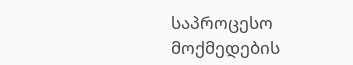საპროცესო მოქმედების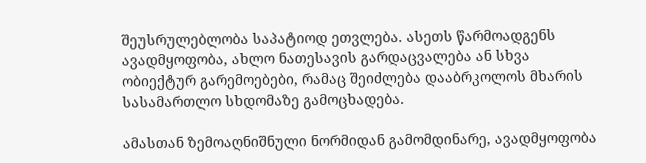შეუსრულებლობა საპატიოდ ეთვლება. ასეთს წარმოადგენს ავადმყოფობა, ახლო ნათესავის გარდაცვალება ან სხვა ობიექტურ გარემოებები, რამაც შეიძლება დააბრკოლოს მხარის სასამართლო სხდომაზე გამოცხადება.

ამასთან ზემოაღნიშნული ნორმიდან გამომდინარე, ავადმყოფობა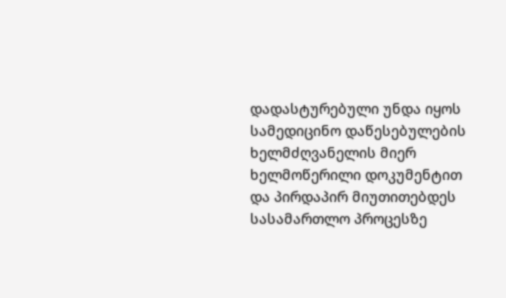დადასტურებული უნდა იყოს სამედიცინო დაწესებულების ხელმძღვანელის მიერ ხელმოწერილი დოკუმენტით და პირდაპირ მიუთითებდეს სასამართლო პროცესზე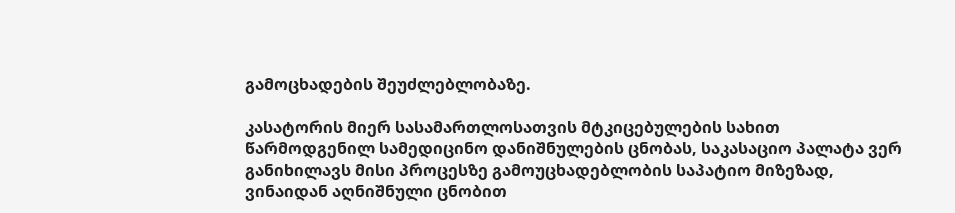გამოცხადების შეუძლებლობაზე.

კასატორის მიერ სასამართლოსათვის მტკიცებულების სახით წარმოდგენილ სამედიცინო დანიშნულების ცნობას, საკასაციო პალატა ვერ განიხილავს მისი პროცესზე გამოუცხადებლობის საპატიო მიზეზად, ვინაიდან აღნიშნული ცნობით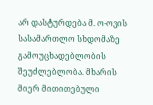არ დასტურდება მ. ო-ოვის სასამართლო სხდომაზე გამოუცხადებლობის შეუძლებლობა. მხარის მიერ მითითებული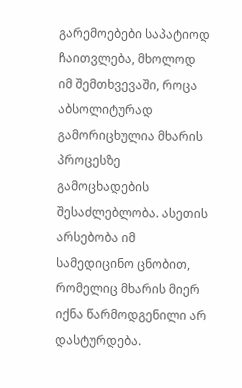გარემოებები საპატიოდ ჩაითვლება, მხოლოდ იმ შემთხვევაში, როცა აბსოლიტურად გამორიცხულია მხარის პროცესზე გამოცხადების შესაძლებლობა. ასეთის არსებობა იმ სამედიცინო ცნობით, რომელიც მხარის მიერ იქნა წარმოდგენილი არ დასტურდება.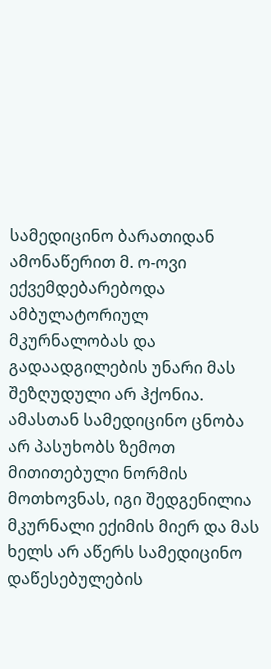სამედიცინო ბარათიდან ამონაწერით მ. ო-ოვი ექვემდებარებოდა ამბულატორიულ მკურნალობას და გადაადგილების უნარი მას შეზღუდული არ ჰქონია. ამასთან სამედიცინო ცნობა არ პასუხობს ზემოთ მითითებული ნორმის მოთხოვნას, იგი შედგენილია მკურნალი ექიმის მიერ და მას ხელს არ აწერს სამედიცინო დაწესებულების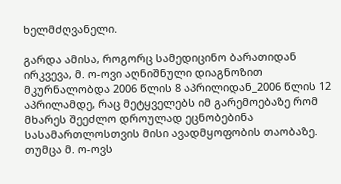ხელმძღვანელი.

გარდა ამისა, როგორც სამედიცინო ბარათიდან ირკვევა, მ. ო-ოვი აღნიშნული დიაგნოზით მკურნალობდა 2006 წლის 8 აპრილიდან_2006 წლის 12 აპრილამდე, რაც მეტყველებს იმ გარემოებაზე რომ მხარეს შეეძლო დროულად ეცნობებინა სასამართლოსთვის მისი ავადმყოფობის თაობაზე. თუმცა მ. ო-ოვს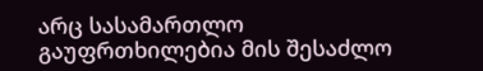არც სასამართლო გაუფრთხილებია მის შესაძლო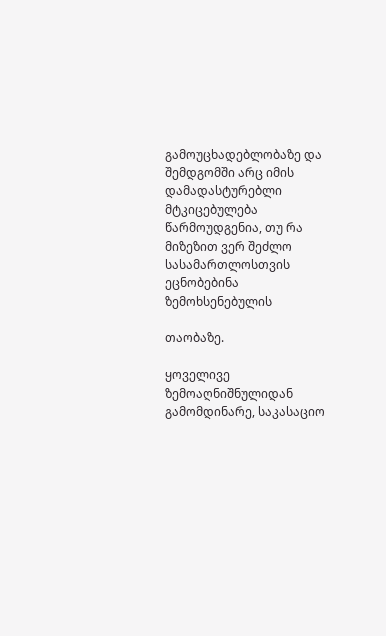გამოუცხადებლობაზე და შემდგომში არც იმის დამადასტურებლი მტკიცებულება წარმოუდგენია, თუ რა მიზეზით ვერ შეძლო სასამართლოსთვის ეცნობებინა ზემოხსენებულის

თაობაზე.

ყოველივე ზემოაღნიშნულიდან გამომდინარე, საკასაციო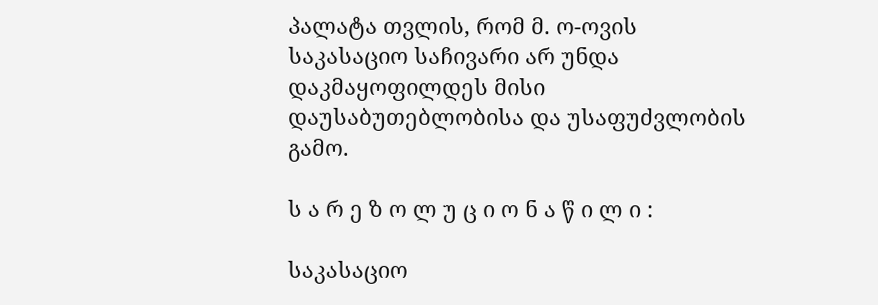პალატა თვლის, რომ მ. ო-ოვის საკასაციო საჩივარი არ უნდა დაკმაყოფილდეს მისი დაუსაბუთებლობისა და უსაფუძვლობის გამო.

ს ა რ ე ზ ო ლ უ ც ი ო ნ ა წ ი ლ ი :

საკასაციო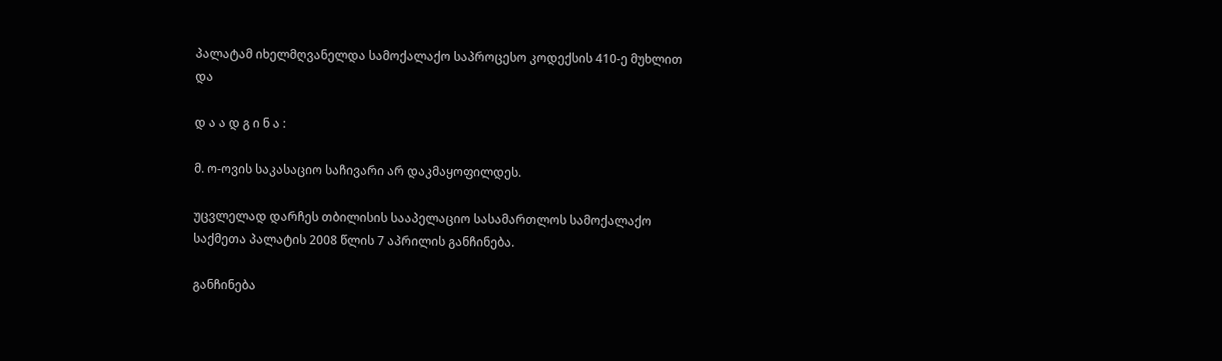პალატამ იხელმღვანელდა სამოქალაქო საპროცესო კოდექსის 410-ე მუხლით და

დ ა ა დ გ ი ნ ა :

მ. ო-ოვის საკასაციო საჩივარი არ დაკმაყოფილდეს.

უცვლელად დარჩეს თბილისის სააპელაციო სასამართლოს სამოქალაქო საქმეთა პალატის 2008 წლის 7 აპრილის განჩინება.

განჩინება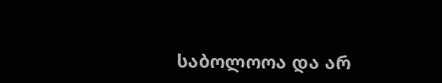საბოლოოა და არ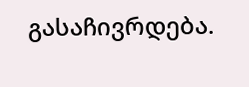გასაჩივრდება.